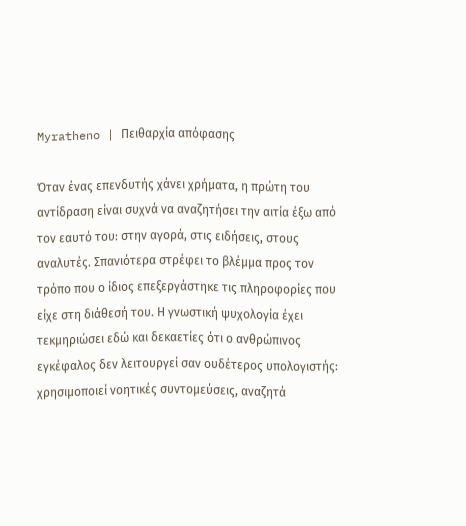Myratheno | Πειθαρχία απόφασης

Όταν ένας επενδυτής χάνει χρήματα, η πρώτη του αντίδραση είναι συχνά να αναζητήσει την αιτία έξω από τον εαυτό του: στην αγορά, στις ειδήσεις, στους αναλυτές. Σπανιότερα στρέφει το βλέμμα προς τον τρόπο που ο ίδιος επεξεργάστηκε τις πληροφορίες που είχε στη διάθεσή του. Η γνωστική ψυχολογία έχει τεκμηριώσει εδώ και δεκαετίες ότι ο ανθρώπινος εγκέφαλος δεν λειτουργεί σαν ουδέτερος υπολογιστής: χρησιμοποιεί νοητικές συντομεύσεις, αναζητά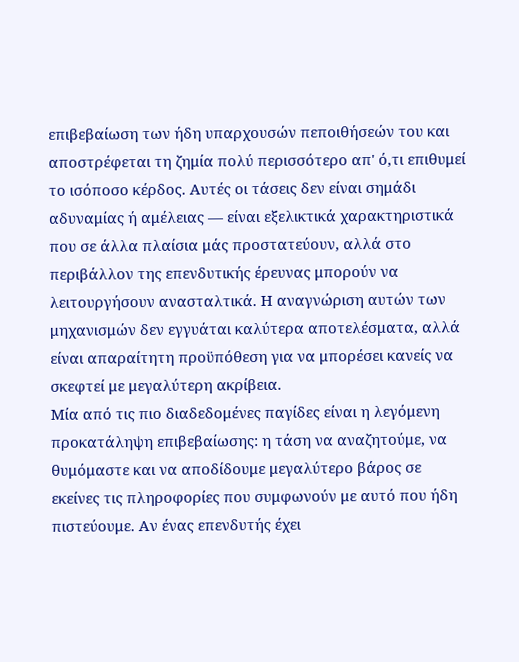επιβεβαίωση των ήδη υπαρχουσών πεποιθήσεών του και αποστρέφεται τη ζημία πολύ περισσότερο απ' ό,τι επιθυμεί το ισόποσο κέρδος. Αυτές οι τάσεις δεν είναι σημάδι αδυναμίας ή αμέλειας — είναι εξελικτικά χαρακτηριστικά που σε άλλα πλαίσια μάς προστατεύουν, αλλά στο περιβάλλον της επενδυτικής έρευνας μπορούν να λειτουργήσουν ανασταλτικά. Η αναγνώριση αυτών των μηχανισμών δεν εγγυάται καλύτερα αποτελέσματα, αλλά είναι απαραίτητη προϋπόθεση για να μπορέσει κανείς να σκεφτεί με μεγαλύτερη ακρίβεια.
Μία από τις πιο διαδεδομένες παγίδες είναι η λεγόμενη προκατάληψη επιβεβαίωσης: η τάση να αναζητούμε, να θυμόμαστε και να αποδίδουμε μεγαλύτερο βάρος σε εκείνες τις πληροφορίες που συμφωνούν με αυτό που ήδη πιστεύουμε. Αν ένας επενδυτής έχει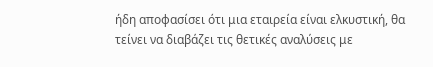ήδη αποφασίσει ότι μια εταιρεία είναι ελκυστική, θα τείνει να διαβάζει τις θετικές αναλύσεις με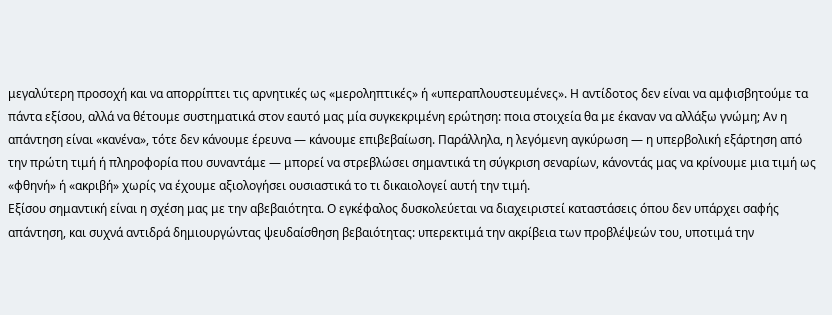μεγαλύτερη προσοχή και να απορρίπτει τις αρνητικές ως «μεροληπτικές» ή «υπεραπλουστευμένες». Η αντίδοτος δεν είναι να αμφισβητούμε τα πάντα εξίσου, αλλά να θέτουμε συστηματικά στον εαυτό μας μία συγκεκριμένη ερώτηση: ποια στοιχεία θα με έκαναν να αλλάξω γνώμη; Αν η απάντηση είναι «κανένα», τότε δεν κάνουμε έρευνα — κάνουμε επιβεβαίωση. Παράλληλα, η λεγόμενη αγκύρωση — η υπερβολική εξάρτηση από την πρώτη τιμή ή πληροφορία που συναντάμε — μπορεί να στρεβλώσει σημαντικά τη σύγκριση σεναρίων, κάνοντάς μας να κρίνουμε μια τιμή ως «φθηνή» ή «ακριβή» χωρίς να έχουμε αξιολογήσει ουσιαστικά το τι δικαιολογεί αυτή την τιμή.
Εξίσου σημαντική είναι η σχέση μας με την αβεβαιότητα. Ο εγκέφαλος δυσκολεύεται να διαχειριστεί καταστάσεις όπου δεν υπάρχει σαφής απάντηση, και συχνά αντιδρά δημιουργώντας ψευδαίσθηση βεβαιότητας: υπερεκτιμά την ακρίβεια των προβλέψεών του, υποτιμά την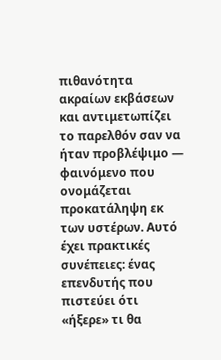πιθανότητα ακραίων εκβάσεων και αντιμετωπίζει το παρελθόν σαν να ήταν προβλέψιμο — φαινόμενο που ονομάζεται προκατάληψη εκ των υστέρων. Αυτό έχει πρακτικές συνέπειες: ένας επενδυτής που πιστεύει ότι «ήξερε» τι θα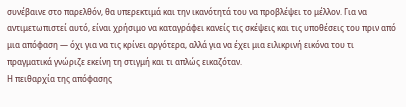συνέβαινε στο παρελθόν, θα υπερεκτιμά και την ικανότητά του να προβλέψει το μέλλον. Για να αντιμετωπιστεί αυτό, είναι χρήσιμο να καταγράφει κανείς τις σκέψεις και τις υποθέσεις του πριν από μια απόφαση — όχι για να τις κρίνει αργότερα, αλλά για να έχει μια ειλικρινή εικόνα του τι πραγματικά γνώριζε εκείνη τη στιγμή και τι απλώς εικαζόταν.
Η πειθαρχία της απόφασης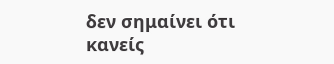δεν σημαίνει ότι κανείς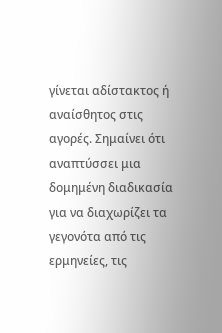γίνεται αδίστακτος ή αναίσθητος στις αγορές. Σημαίνει ότι αναπτύσσει μια δομημένη διαδικασία για να διαχωρίζει τα γεγονότα από τις ερμηνείες, τις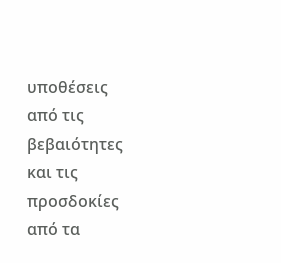υποθέσεις από τις βεβαιότητες και τις προσδοκίες από τα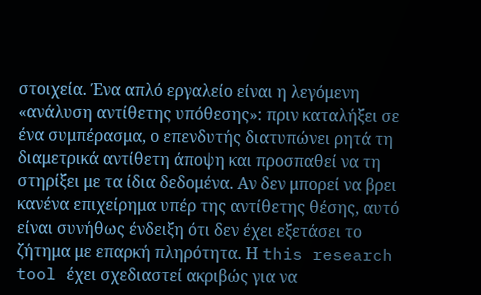στοιχεία. Ένα απλό εργαλείο είναι η λεγόμενη «ανάλυση αντίθετης υπόθεσης»: πριν καταλήξει σε ένα συμπέρασμα, ο επενδυτής διατυπώνει ρητά τη διαμετρικά αντίθετη άποψη και προσπαθεί να τη στηρίξει με τα ίδια δεδομένα. Αν δεν μπορεί να βρει κανένα επιχείρημα υπέρ της αντίθετης θέσης, αυτό είναι συνήθως ένδειξη ότι δεν έχει εξετάσει το ζήτημα με επαρκή πληρότητα. Η this research tool έχει σχεδιαστεί ακριβώς για να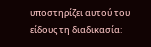υποστηρίζει αυτού του είδους τη διαδικασία: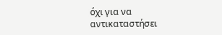όχι για να αντικαταστήσει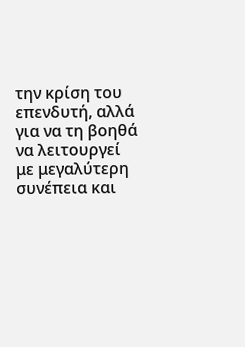την κρίση του επενδυτή, αλλά για να τη βοηθά να λειτουργεί με μεγαλύτερη συνέπεια και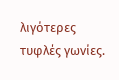λιγότερες τυφλές γωνίες.